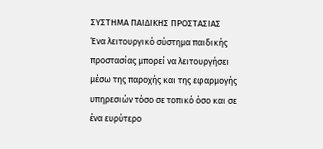ΣΥΣΤΗΜΑ ΠΑΙΔΙΚΗΣ ΠΡΟΣΤΑΣΙΑΣ
Ένα λειτουργικό σύστημα παιδικής προστασίας μπορεί να λειτουργήσει μέσω της παροχής και της εφαρμογής υπηρεσιών τόσο σε τοπικό όσο και σε ένα ευρύτερο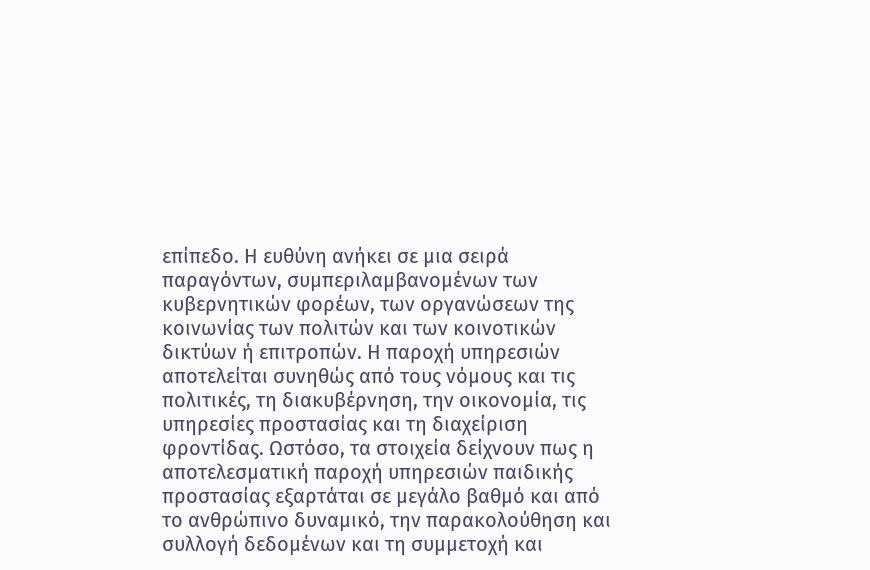επίπεδο. Η ευθύνη ανήκει σε μια σειρά παραγόντων, συμπεριλαμβανομένων των κυβερνητικών φορέων, των οργανώσεων της κοινωνίας των πολιτών και των κοινοτικών δικτύων ή επιτροπών. Η παροχή υπηρεσιών αποτελείται συνηθώς από τους νόμους και τις πολιτικές, τη διακυβέρνηση, την οικονομία, τις υπηρεσίες προστασίας και τη διαχείριση φροντίδας. Ωστόσο, τα στοιχεία δείχνουν πως η αποτελεσματική παροχή υπηρεσιών παιδικής προστασίας εξαρτάται σε μεγάλο βαθμό και από το ανθρώπινο δυναμικό, την παρακολούθηση και συλλογή δεδομένων και τη συμμετοχή και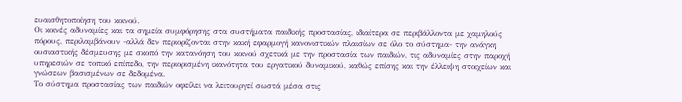ευαισθητοποίηση του κοινού.
Οι κοινές αδυναμίες και τα σημεία συμφόρησης στα συστήματα παιδικής προστασίας, ιδιαίτερα σε περιβάλλοντα με χαμηλούς πόρους, περιλαμβάνουν -αλλά δεν περιορίζονται στην κακή εφαρμογή κανονιστικών πλαισίων σε όλο το σύστημα- την ανάγκη ουσιαστικής δέσμευσης με σκοπό την κατανόηση του κοινού σχετικά με την προστασία των παιδιών, τις αδυναμίες στην παροχή υπηρεσιών σε τοπικό επίπεδο, την περιορισμένη ικανότητα του εργατικού δυναμικού, καθώς επίσης και την έλλειψη στοιχείων και γνώσεων βασισμένων σε δεδομένα.
Το σύστημα προστασίας των παιδιών οφείλει να λειτουργεί σωστά μέσα στις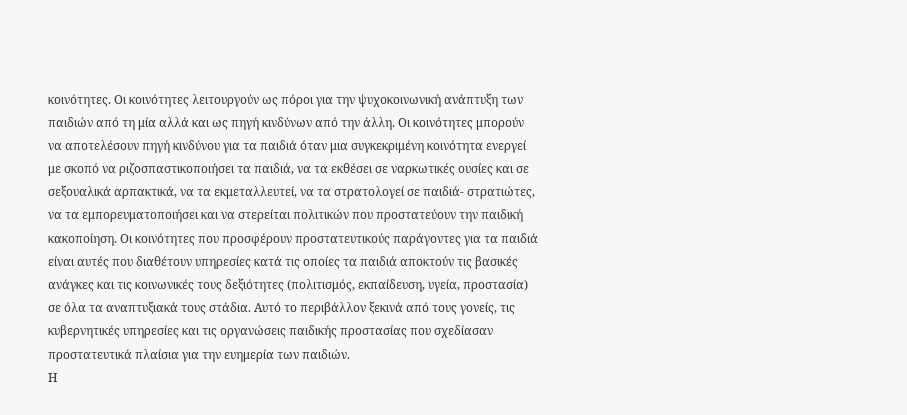κοινότητες. Οι κοινότητες λειτουργούν ως πόροι για την ψυχοκοινωνική ανάπτυξη των παιδιών από τη μία αλλά και ως πηγή κινδύνων από την άλλη. Οι κοινότητες μπορούν να αποτελέσουν πηγή κινδύνου για τα παιδιά όταν μια συγκεκριμένη κοινότητα ενεργεί με σκοπό να ριζοσπαστικοποιήσει τα παιδιά, να τα εκθέσει σε ναρκωτικές ουσίες και σε σεξουαλικά αρπακτικά, να τα εκμεταλλευτεί, να τα στρατολογεί σε παιδιά- στρατιώτες, να τα εμπορευματοποιήσει και να στερείται πολιτικών που προστατεύουν την παιδική κακοποίηση. Οι κοινότητες που προσφέρουν προστατευτικούς παράγοντες για τα παιδιά είναι αυτές που διαθέτουν υπηρεσίες κατά τις οποίες τα παιδιά αποκτούν τις βασικές ανάγκες και τις κοινωνικές τους δεξιότητες (πολιτισμός, εκπαίδευση, υγεία, προστασία) σε όλα τα αναπτυξιακά τους στάδια. Αυτό το περιβάλλον ξεκινά από τους γονείς, τις κυβερνητικές υπηρεσίες και τις οργανώσεις παιδικής προστασίας που σχεδίασαν προστατευτικά πλαίσια για την ευημερία των παιδιών.
Η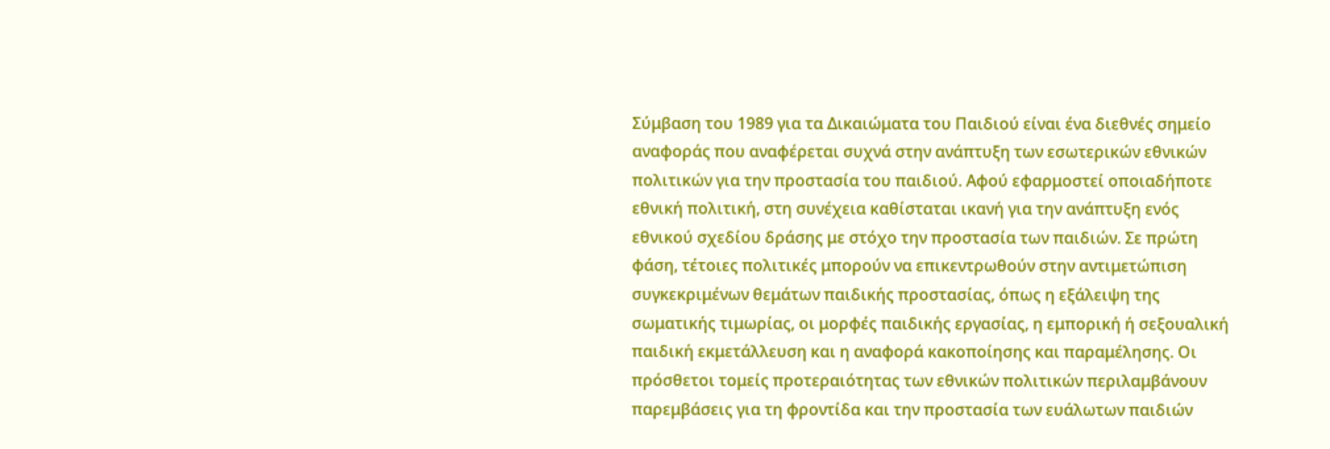Σύμβαση του 1989 για τα Δικαιώματα του Παιδιού είναι ένα διεθνές σημείο αναφοράς που αναφέρεται συχνά στην ανάπτυξη των εσωτερικών εθνικών πολιτικών για την προστασία του παιδιού. Αφού εφαρμοστεί οποιαδήποτε εθνική πολιτική, στη συνέχεια καθίσταται ικανή για την ανάπτυξη ενός εθνικού σχεδίου δράσης με στόχο την προστασία των παιδιών. Σε πρώτη φάση, τέτοιες πολιτικές μπορούν να επικεντρωθούν στην αντιμετώπιση συγκεκριμένων θεμάτων παιδικής προστασίας, όπως η εξάλειψη της σωματικής τιμωρίας, οι μορφές παιδικής εργασίας, η εμπορική ή σεξουαλική παιδική εκμετάλλευση και η αναφορά κακοποίησης και παραμέλησης. Οι πρόσθετοι τομείς προτεραιότητας των εθνικών πολιτικών περιλαμβάνουν παρεμβάσεις για τη φροντίδα και την προστασία των ευάλωτων παιδιών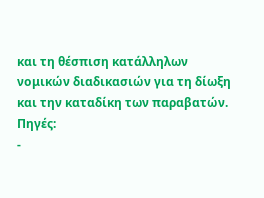και τη θέσπιση κατάλληλων νομικών διαδικασιών για τη δίωξη και την καταδίκη των παραβατών.
Πηγές:
-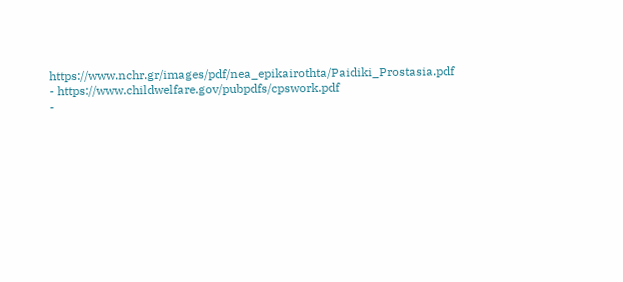https://www.nchr.gr/images/pdf/nea_epikairothta/Paidiki_Prostasia.pdf
- https://www.childwelfare.gov/pubpdfs/cpswork.pdf
-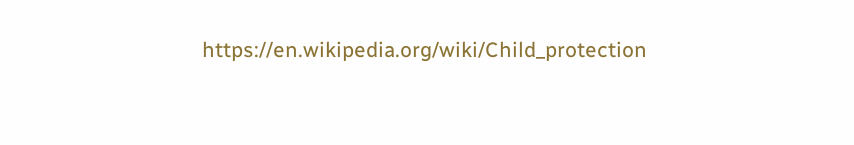https://en.wikipedia.org/wiki/Child_protection